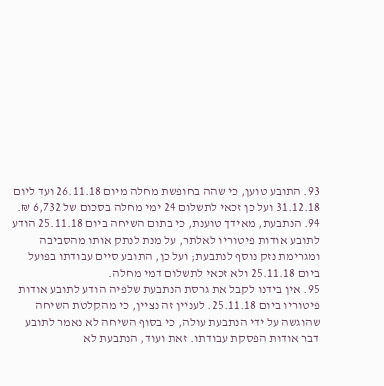93. התובע טוען, כי שהה בחופשת מחלה מיום 26.11.18 ועד ליום 31.12.18 ועל כן זכאי לתשלום 24 ימי מחלה בסכום של 6,732 ₪.
94. הנתבעת, מאידך טוענת, כי בתום השיחה ביום 25.11.18 הודע לתובע אודות פיטוריו לאלתר, על מנת לנתק אותו מהסביבה ומגרימת נזק נוסף לנתבעת; ועל כן, התובע סיים עבודתו בפועל ביום 25.11.18 ולא זכאי לתשלום דמי מחלה.
95. אין בידנו לקבל את גרסת הנתבעת שלפיה הודע לתובע אודות פיטוריו ביום 25.11.18. לעניין זה נציין, כי מהקלטת השיחה שהוגשה על ידי הנתבעת עולה, כי בסוף השיחה לא נאמר לתובע דבר אודות הפסקת עבודתו. זאת ועוד, הנתבעת לא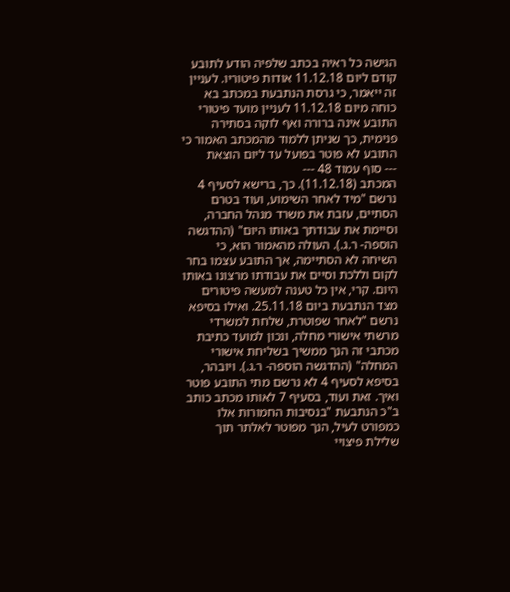הגישה כל ראיה בכתב שלפיה הודע לתובע קודם ליום 11.12.18 אודות פיטוריו. לעניין זה ייאמר, כי גרסת הנתבעת במכתב בא כוחה מיום 11.12.18 לעניין מועד פיטורי התובע אינה ברורה ואף לוקה בסתירה פנימית, כך שניתן ללמוד מהמכתב האמור כי התובע לא פוטר בפועל עד ליום הוצאת
--- סוף עמוד 48 ---
המכתב (11.12.18). כך, ברישא לסעיף 4 נרשם "מיד לאחר השימוע, ועוד בטרם הסתיים, עזבת את משרד מנהל החברה, וסיימת את עבודתך באותו היום" (ההדגשה הוספה- ר.ג.). העולה מהאמור הוא, כי השיחה לא הסתיימה, אך התובע עצמו בחר לקום וללכת וסיים את עבודתו מרצונו באותו היום. קרי, אין כל טענה למעשה פיטורים מצד הנתבעת ביום 25.11.18. ואילו בסיפא נרשם "לאחר שפוטרת, שלחת למשרדי מרשתי אישורי מחלה, ונכון למועד כתיבת מכתבי זה הנך ממשיך בשליחת אישורי המחלה" (ההדגשה הוספה- ר.ג.). ויובהר, בסיפא לסעיף 4 לא נרשם מתי התובע פוטר ואיך. זאת ועוד, בסעיף 7 לאותו מכתב כותב ב"כ הנתבעת "בנסיבות החמורות אלו כמפורט לעיל, הנך מפוטר לאלתר תוך שלילת פיצויי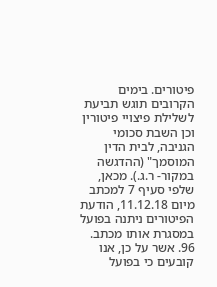פיטורים. בימים הקרובים תוגש תביעת לשלילת פיצויי פיטורין וכן השבת סכומי הגניבה, לבית הדין המוסמך" (ההדגשה במקור- ר.ג.). מכאן, שלפי סעיף 7 למכתב מיום 11.12.18, הודעת הפיטורים ניתנה בפועל במסגרת אותו מכתב.
96. אשר על כן, אנו קובעים כי בפועל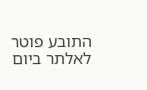התובע פוטר לאלתר ביום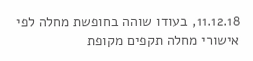11.12.18, בעודו שוהה בחופשת מחלה לפי אישורי מחלה תקפים מקופת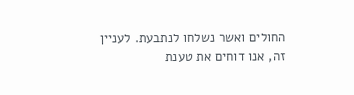החולים ואשר נשלחו לנתבעת. לעניין זה, אנו דוחים את טענת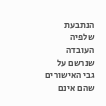הנתבעת שלפיה העובדה שנרשם על גבי האישורים שהם אינם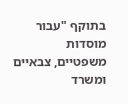בתוקף "עבור מוסדות משפטיים, צבאיים ומשרד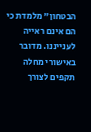הבטחון" מלמדת כי הם אינם ראייה לענייננו. מדובר באישורי מחלה תקפים לצורך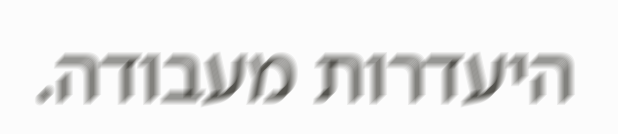היעדרות מעבודה.